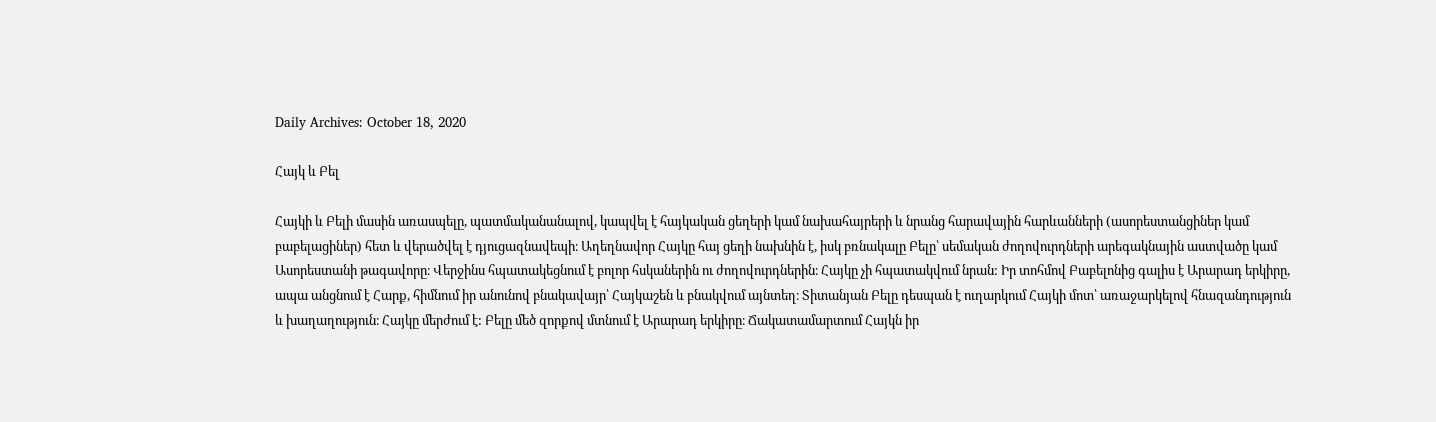Daily Archives: October 18, 2020

Հայկ և Բել

Հայկի և Բելի մասին առասպելը, պատմականանալով, կապվել է հայկական ցեղերի կամ նախահայրերի և նրանց հարավային հարևանների (ասորեստանցիներ կամ բաբելացիներ) հետ և վերածվել է դյուցազնավեպի։ Աղեղնավոր Հայկը հայ ցեղի նախնին է, իսկ բռնակալը Բելը՝ սեմական ժողովուրդների արեգակնային աստվածը կամ Ասորեստանի թագավորը։ Վերջինս հպատակեցնում է բոլոր հսկաներին ու ժողովուրդներին։ Հայկը չի հպատակվում նրան: Իր տոհմով Բաբելոնից գալիս է Արարադ երկիրը, ապա անցնում է Հարք, հիմնում իր անունով բնակավայր՝ Հայկաշեն և բնակվում այնտեղ։ Տիտանյան Բելը դեսպան է ուղարկում Հայկի մոտ՝ առաջարկելով հնազանդություն և խաղաղություն։ Հայկը մերժում է: Բելը մեծ զորքով մտնում է Արարադ երկիրը։ Ճակատամարտում Հայկն իր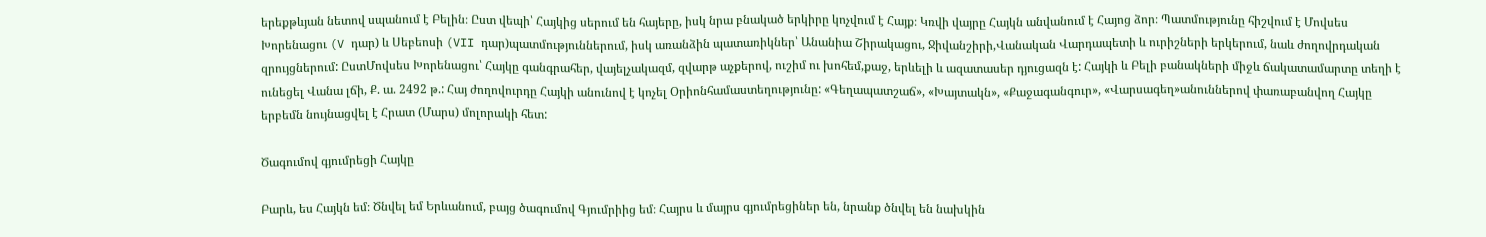երեքթևյան նետով սպանում է Բելին։ Ըստ վեպի՝ Հայկից սերում են հայերը, իսկ նրա բնակած երկիրը կոչվում է Հայք։ Կռվի վայրը Հայկն անվանում է Հայոց ձոր։ Պատմությունը հիշվում է Մովսես Խորենացու (V դար) և Սեբեոսի (VII դար)պատմություններում, իսկ առանձին պատառիկներ՝ Անանիա Շիրակացու, Ջիվանշիրի,Վանական Վարդապետի և ուրիշների երկերում, նաև ժողովրդական զրույցներում: ԸստՄովսես Խորենացու՝ Հայկը գանգրահեր, վայելչակազմ, զվարթ աչքերով, ուշիմ ու խոհեմ,քաջ, երևելի և ազատասեր դյուցազն է: Հայկի և Բելի բանակների միջև ճակատամարտը տեղի է ունեցել Վանա լճի, Ք. ա. 2492 թ.: Հայ ժողովուրդը Հայկի անունով է կոչել Օրիոնհամաստեղությունը: «Գեղապատշաճ», «Խայտակն», «Քաջագանգուր», «Վարսագեղ»անուններով փառաբանվող Հայկը երբեմն նույնացվել է Հրատ (Մարս) մոլորակի հետ:

Ծագումով գյումրեցի Հայկը

Բարև, ես Հայկն եմ։ Ծնվել եմ Երևանում, բայց ծագումով Գյումրիից եմ։ Հայրս և մայրս գյումրեցիներ են, նրանք ծնվել են նախկին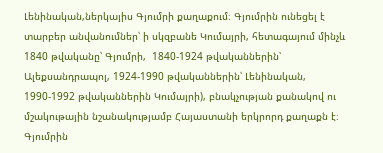Լենինական,ներկայիս Գյումրի քաղաքում։ Գյումրին ունեցել է տարբեր անվանումներ՝ ի սկզբանե Կումայրի, հետագայում մինչև 1840 թվականը՝ Գյումրի,  1840-1924 թվականներին՝ Ալեքսանդրապոլ, 1924-1990 թվականներին՝ Լենինական, 1990-1992 թվականներին Կումայրի), բնակչության քանակով ու մշակութային նշանակությամբ Հայաստանի երկրորդ քաղաքն է։ Գյումրին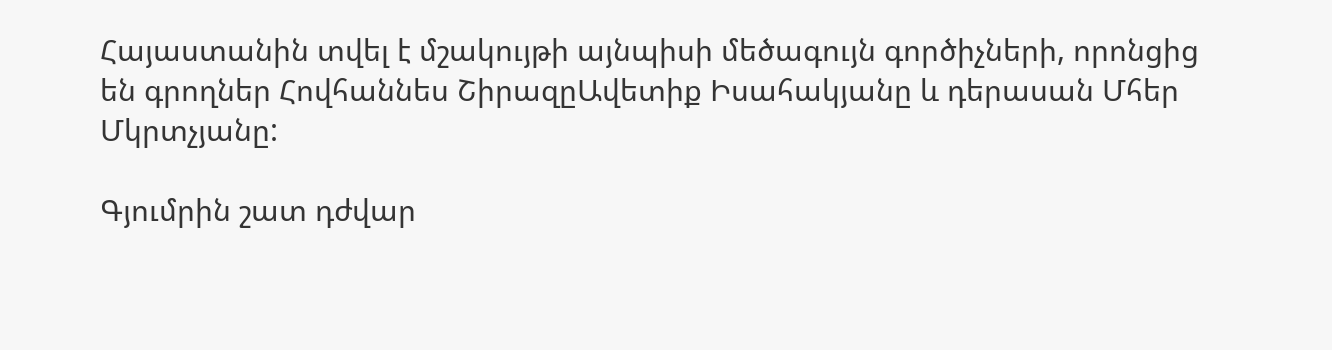Հայաստանին տվել է մշակույթի այնպիսի մեծագույն գործիչների, որոնցից են գրողներ Հովհաննես ՇիրազըԱվետիք Իսահակյանը և դերասան Մհեր Մկրտչյանը:

Գյումրին շատ դժվար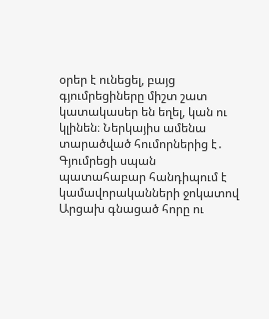օրեր է ունեցել, բայց գյումրեցիները միշտ շատ կատակասեր են եղել, կան ու կլինեն։ Ներկայիս ամենա տարածված հումորներից է․ Գյումրեցի սպան պատահաբար հանդիպում է կամավորականների ջոկատով Արցախ գնացած հորը ու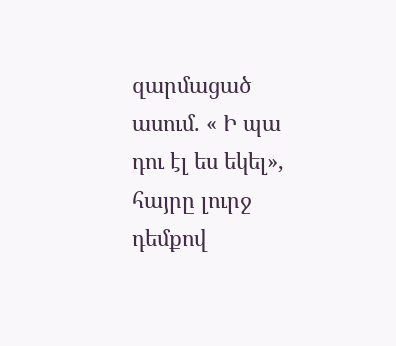զարմացած ասում. « Ի պա դու էլ ես եկել», հայրը լուրջ դեմքով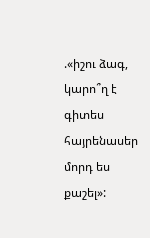.«իշու ձագ, կարո՞ղ է գիտես հայրենասեր մորդ ես քաշել»: